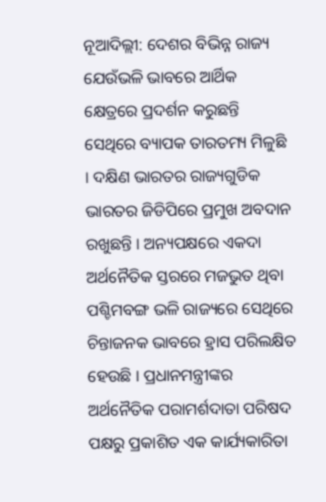ନୂଆଦିଲ୍ଲୀ: ଦେଶର ବିଭିନ୍ନ ରାଜ୍ୟ ଯେଉଁଭଳି ଭାବରେ ଆର୍ଥିକ କ୍ଷେତ୍ରରେ ପ୍ରଦର୍ଶନ କରୁଛନ୍ତି ସେଥିରେ ବ୍ୟାପକ ତାରତମ୍ୟ ମିଳୁଛି । ଦକ୍ଷିଣ ଭାରତର ରାଜ୍ୟଗୁଡିକ ଭାରତର ଜିଡିପିରେ ପ୍ରମୁଖ ଅବଦାନ ରଖୁଛନ୍ତି । ଅନ୍ୟପକ୍ଷରେ ଏକଦା ଅର୍ଥନୈତିକ ସ୍ତରରେ ମଜଭୁତ ଥିବା ପଶ୍ଚିମବଙ୍ଗ ଭଳି ରାଜ୍ୟରେ ସେଥିରେ ଚିନ୍ତାଜନକ ଭାବରେ ହ୍ରାସ ପରିଲକ୍ଷିତ ହେଉଛି । ପ୍ରଧାନମନ୍ତ୍ରୀଙ୍କର ଅର୍ଥନୈତିକ ପରାମର୍ଶଦାତା ପରିଷଦ ପକ୍ଷରୁ ପ୍ରକାଶିତ ଏକ କାର୍ଯ୍ୟକାରିତା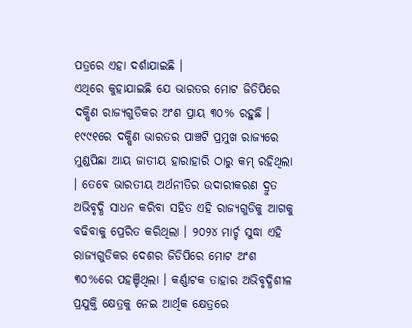ପତ୍ରରେ ଏହା ଦର୍ଶାଯାଇଛି ।
ଏଥିରେ କୁହାଯାଇଛି ଯେ ଭାରତର ମୋଟ ଜିଡିପିରେ ଦକ୍ଷିଣ ରାଜ୍ୟଗୁଡିକର ଅଂଶ ପ୍ରାୟ ୩୦% ରହୁଛି । ୧୯୯୧ରେ ଦକ୍ଷିଣ ଭାରତର ପାଞ୍ଚଟି ପ୍ରମୁଖ ରାଜ୍ୟରେ ମୁଣ୍ଡପିଛା ଆୟ ଜାତୀୟ ହାରାହାରି ଠାରୁ କମ୍ ରହିଥିଲା । ତେବେ ଭାରତୀୟ ଅର୍ଥନୀତିର ଉଦାରୀକରଣ ଦ୍ରୁତ ଅଭିବୃଦ୍ଧି ସାଧନ କରିବା ସହିତ ଏହି ରାଜ୍ୟଗୁଡିକୁ ଆଗକୁ ବଢିବାକୁ ପ୍ରେରିତ କରିଥିଲା । ୨୦୨୪ ମାର୍ଚ୍ଚ ସୁଦ୍ଧା ଏହି ରାଜ୍ୟଗୁଡିକର ଦେଶର ଜିଡିପିରେ ମୋଟ ଅଂଶ ୩୦%ରେ ପହଞ୍ଚିଥିଲା । କର୍ଣ୍ଣାଟକ ତାହାର ଅଭିବୃଦ୍ଧିଶୀଳ ପ୍ରଯୁକ୍ତି କ୍ଷେତ୍ରକୁ ନେଇ ଆର୍ଥିକ କ୍ଷେତ୍ରରେ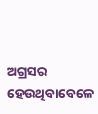ଅଗ୍ରସର ହେଉଥିବାବେଳେ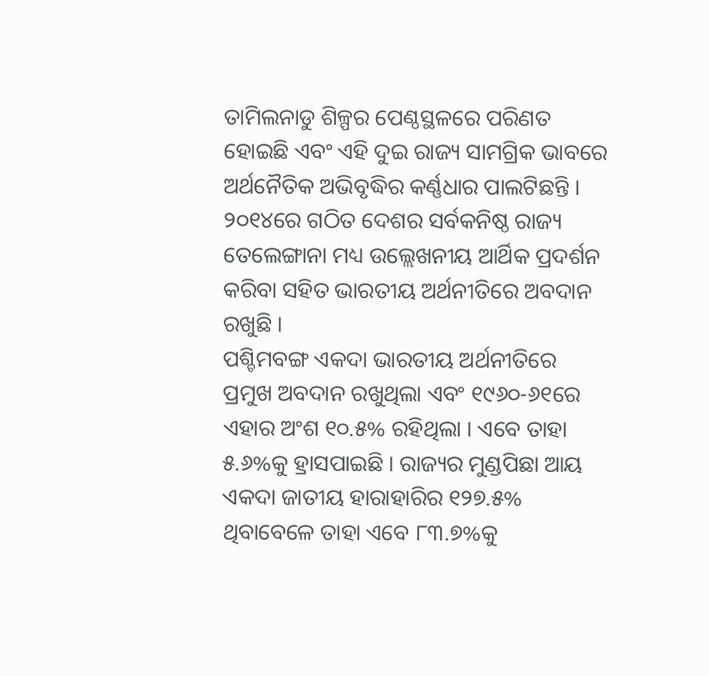ତାମିଲନାଡୁ ଶିଳ୍ପର ପେଣ୍ଠସ୍ଥଳରେ ପରିଣତ ହୋଇଛି ଏବଂ ଏହି ଦୁଇ ରାଜ୍ୟ ସାମଗ୍ରିକ ଭାବରେ ଅର୍ଥନୈତିକ ଅଭିବୃଦ୍ଧିର କର୍ଣ୍ଣଧାର ପାଲଟିଛନ୍ତି । ୨୦୧୪ରେ ଗଠିତ ଦେଶର ସର୍ବକନିଷ୍ଠ ରାଜ୍ୟ ତେଲେଙ୍ଗାନା ମଧ୍ୟ ଉଲ୍ଲେଖନୀୟ ଆର୍ଥିକ ପ୍ରଦର୍ଶନ କରିବା ସହିତ ଭାରତୀୟ ଅର୍ଥନୀତିରେ ଅବଦାନ ରଖୁଛି ।
ପଶ୍ଚିମବଙ୍ଗ ଏକଦା ଭାରତୀୟ ଅର୍ଥନୀତିରେ ପ୍ରମୁଖ ଅବଦାନ ରଖୁଥିଲା ଏବଂ ୧୯୬୦-୬୧ରେ ଏହାର ଅଂଶ ୧୦.୫% ରହିଥିଲା । ଏବେ ତାହା ୫.୬%କୁ ହ୍ରାସପାଇଛି । ରାଜ୍ୟର ମୁଣ୍ଡପିଛା ଆୟ ଏକଦା ଜାତୀୟ ହାରାହାରିର ୧୨୭.୫% ଥିବାବେଳେ ତାହା ଏବେ ୮୩.୭%କୁ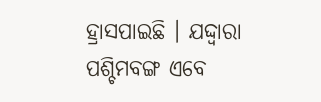ହ୍ରାସପାଇଛି । ଯଦ୍ଦ୍ୱାରା ପଶ୍ଚିମବଙ୍ଗ ଏବେ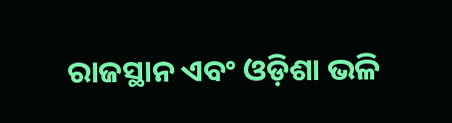ରାଜସ୍ଥାନ ଏବଂ ଓଡ଼ିଶା ଭଳି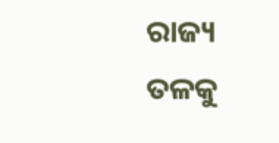ରାଜ୍ୟ ତଳକୁ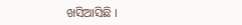ଖସିଆସିଛି ।